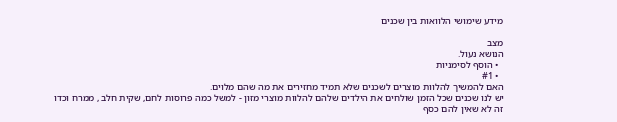מידע שימושי הלוואות בין שכנים

מצב
הנושא נעול.
  • הוסף לסימניות
  • #1
האם להמשיך להלוות מוצרים לשכנים שלא תמיד מחזירים את מה שהם מלוים.
יש לנו שכנים שכל הזמן שולחים את הילדים שלהם להלוות מוצרי מזון - למשל כמה פרוסות לחם, שקית חלב , ממרח וכדו
זה לא שאין להם כסף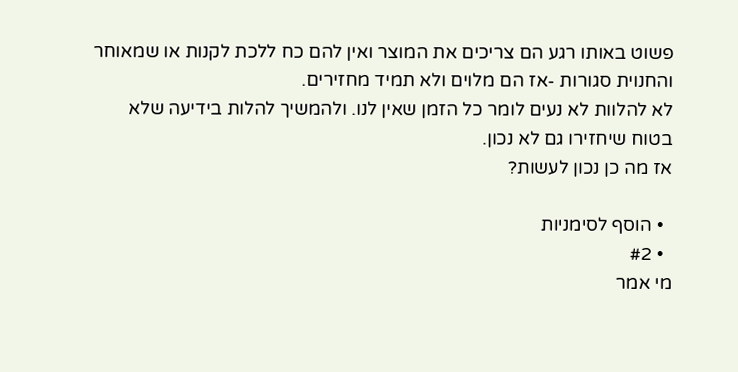פשוט באותו רגע הם צריכים את המוצר ואין להם כח ללכת לקנות או שמאוחר והחנוית סגורות -אז הם מלוים ולא תמיד מחזירים.
לא להלוות לא נעים לומר כל הזמן שאין לנו. ולהמשיך להלות בידיעה שלא בטוח שיחזירו גם לא נכון.
אז מה כן נכון לעשות?

  • הוסף לסימניות
  • #2
מי אמר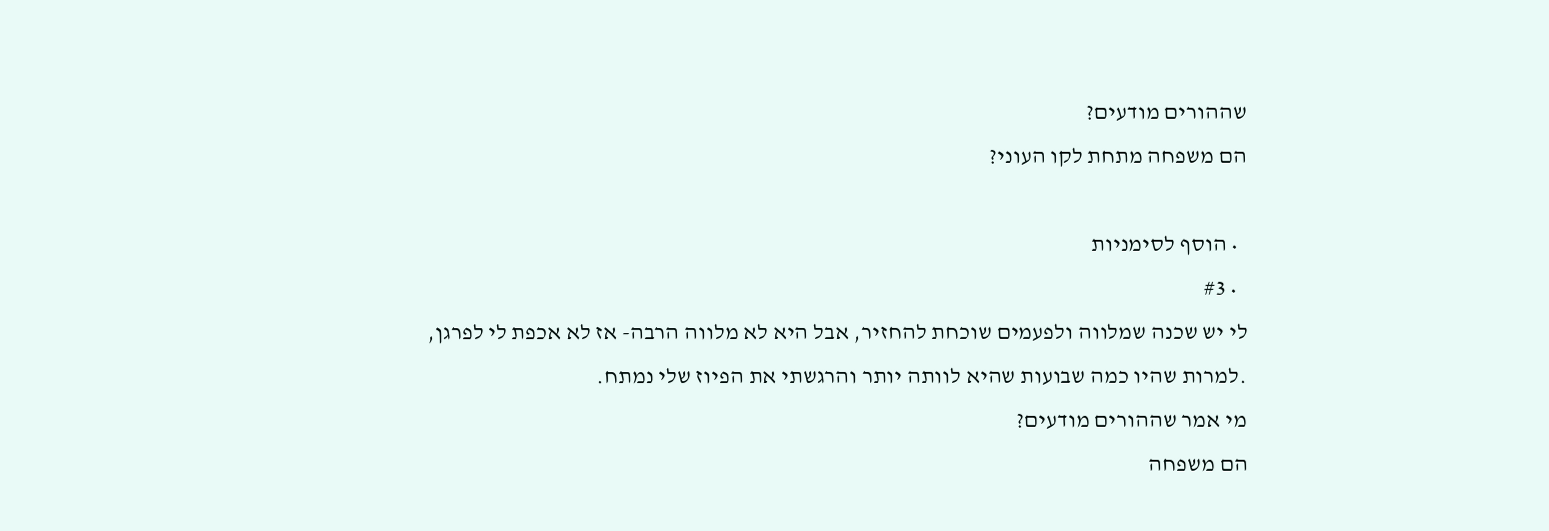שההורים מודעים?
הם משפחה מתחת לקו העוני?

  • הוסף לסימניות
  • #3
לי יש שכנה שמלווה ולפעמים שוכחת להחזיר, אבל היא לא מלווה הרבה- אז לא אכפת לי לפרגן,
.למרות שהיו כמה שבועות שהיא לוותה יותר והרגשתי את הפיוז שלי נמתח.
מי אמר שההורים מודעים?
הם משפחה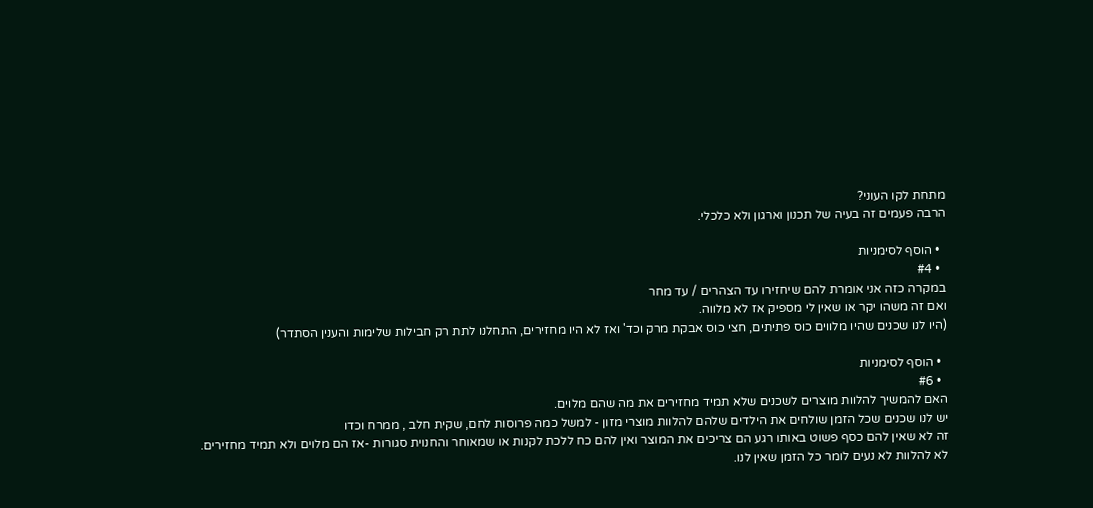מתחת לקו העוני?
הרבה פעמים זה בעיה של תכנון וארגון ולא כלכלי.

  • הוסף לסימניות
  • #4
במקרה כזה אני אומרת להם שיחזירו עד הצהרים / עד מחר
ואם זה משהו יקר או שאין לי מספיק אז לא מלווה.
(היו לנו שכנים שהיו מלווים כוס פתיתים, חצי כוס אבקת מרק וכד' ואז לא היו מחזירים, התחלנו לתת רק חבילות שלימות והענין הסתדר)

  • הוסף לסימניות
  • #6
האם להמשיך להלוות מוצרים לשכנים שלא תמיד מחזירים את מה שהם מלוים.
יש לנו שכנים שכל הזמן שולחים את הילדים שלהם להלוות מוצרי מזון - למשל כמה פרוסות לחם, שקית חלב , ממרח וכדו
זה לא שאין להם כסף פשוט באותו רגע הם צריכים את המוצר ואין להם כח ללכת לקנות או שמאוחר והחנוית סגורות -אז הם מלוים ולא תמיד מחזירים.
לא להלוות לא נעים לומר כל הזמן שאין לנו.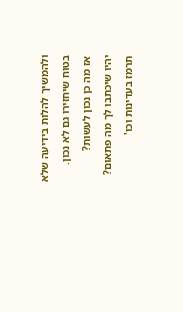ולהמשיך להלות בידיעה שלא בטוח שיחזירו גם לא נכון.
אז מה כן נכון לעשות?
יהיו שיכתבו לך מה פתאום?
תרמז בעדינות וכו'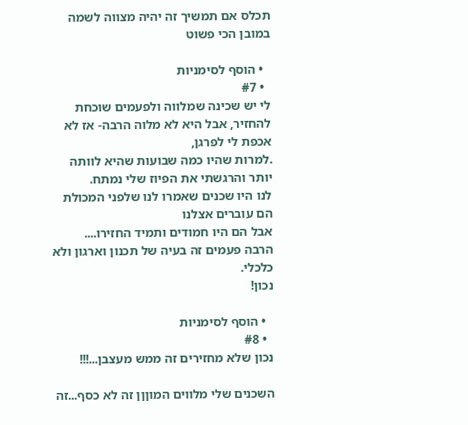תכלס אם תמשיך זה יהיה מצווה לשמה
במובן הכי פשוט

  • הוסף לסימניות
  • #7
לי יש שכינה שמלווה ולפעמים שוכחת להחזיר, אבל היא לא מלוה הרבה- אז לא אכפת לי לפרגן,
.למרות שהיו כמה שבועות שהיא לוותה יותר והרגשתי את הפיוז שלי נמתח.
לנו היו שכנים שאמרו לנו שלפני המכולת הם עוברים אצלנו
אבל הם היו חמודים ותמיד החזירו....
הרבה פעמים זה בעיה של תכנון וארגון ולא כלכלי.
נכון!

  • הוסף לסימניות
  • #8
נכון שלא מחזירים זה ממש מעצבן...!!!

השכנים שלי מלווים המוןןן זה לא כסף...זה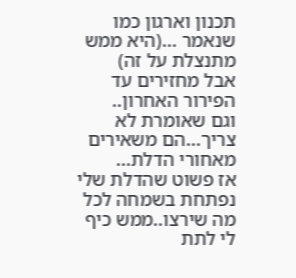תכנון וארגון כמו שנאמר ...(היא ממש מתנצלת על זה)
אבל מחזירים עד הפירור האחרון..
וגם שאומרת לא צריך...הם משאירים מאחורי הדלת...
אז פשוט שהדלת שלי נפתחת בשמחה לכל מה שירצו..ממש כיף לי לתת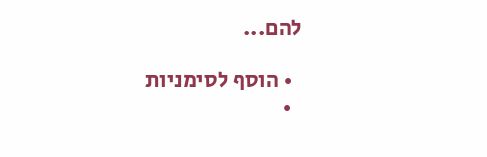להם...

  • הוסף לסימניות
  •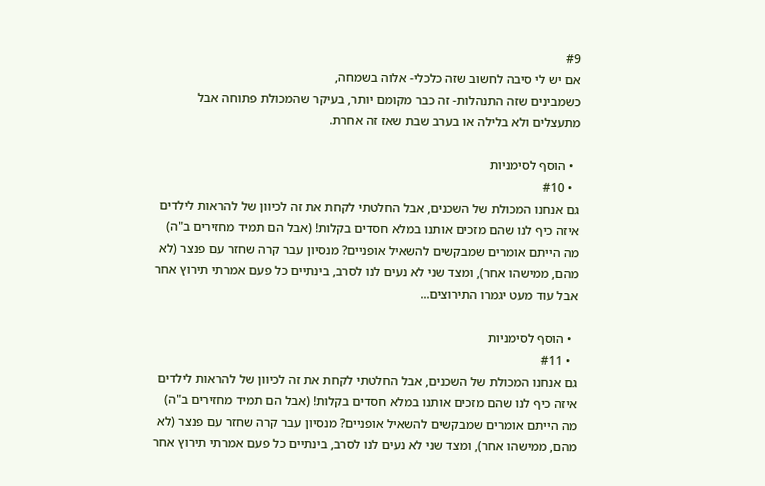#9
אם יש לי סיבה לחשוב שזה כלכלי- אלוה בשמחה,
כשמבינים שזה התנהלות- זה כבר מקומם יותר, בעיקר שהמכולת פתוחה אבל מתעצלים ולא בלילה או בערב שבת שאז זה אחרת.

  • הוסף לסימניות
  • #10
גם אנחנו המכולת של השכנים, אבל החלטתי לקחת את זה לכיוון של להראות לילדים איזה כיף לנו שהם מזכים אותנו במלא חסדים בקלות! (אבל הם תמיד מחזירים ב"ה)
מה הייתם אומרים שמבקשים להשאיל אופניים? מנסיון עבר קרה שחזר עם פנצר (לא מהם, ממישהו אחר), ומצד שני לא נעים לנו לסרב, בינתיים כל פעם אמרתי תירוץ אחר אבל עוד מעט יגמרו התירוצים...

  • הוסף לסימניות
  • #11
גם אנחנו המכולת של השכנים, אבל החלטתי לקחת את זה לכיוון של להראות לילדים איזה כיף לנו שהם מזכים אותנו במלא חסדים בקלות! (אבל הם תמיד מחזירים ב"ה)
מה הייתם אומרים שמבקשים להשאיל אופניים? מנסיון עבר קרה שחזר עם פנצר (לא מהם, ממישהו אחר), ומצד שני לא נעים לנו לסרב, בינתיים כל פעם אמרתי תירוץ אחר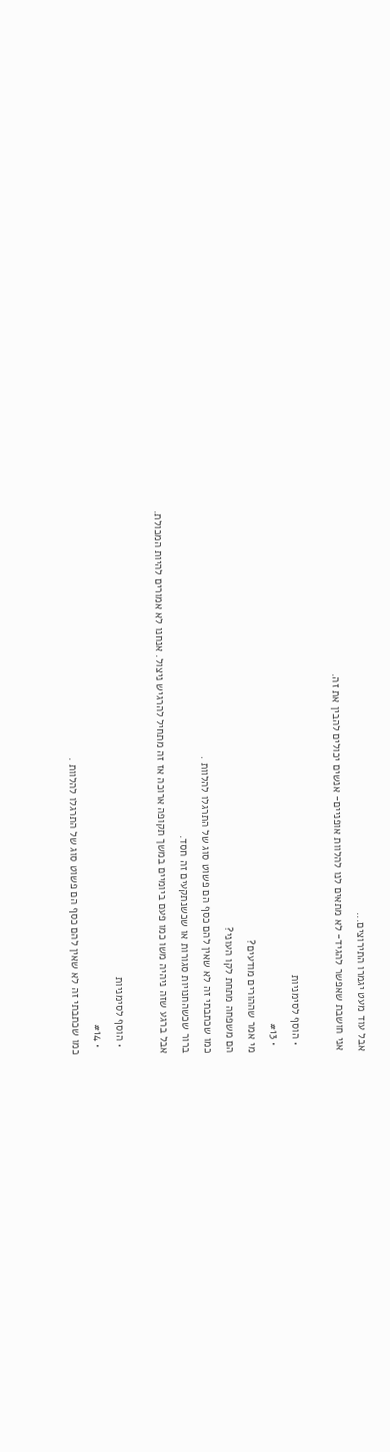אבל עוד מעט יגמרו התירוצים...
אני חושבת שאפשר להגיד- לא מתאים לנו להלוות אופניים- אנשים יכולים להבין את זה.

  • הוסף לסימניות
  • #13
מי אמר שההורים מודעים?
הם משפחה מתחת לקו העוני?
כמו שכתבתי זה לא שאין להם כסף הם פשוט סוג של התרגלו להלוות .
ברור שכשהחנויות סגורות או שכשנתקעים זה חסד.
אבל ברגע שזה ניהיה משו כמו פעם ביומיים במשך תקופה ארוכה אז זה מתחיל להרגיש ניצול. אנחנו לא אמורים להיות המכולת.

  • הוסף לסימניות
  • #14
כמו שכתבתי זה לא שאין להם כסף הם פשוט סוג של התרגלו להלוות .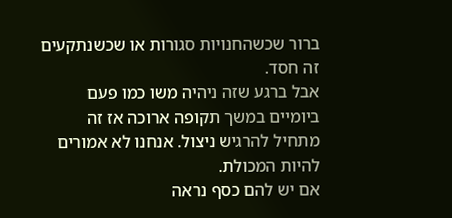ברור שכשהחנויות סגורות או שכשנתקעים זה חסד.
אבל ברגע שזה ניהיה משו כמו פעם ביומיים במשך תקופה ארוכה אז זה מתחיל להרגיש ניצול. אנחנו לא אמורים להיות המכולת.
אם יש להם כסף נראה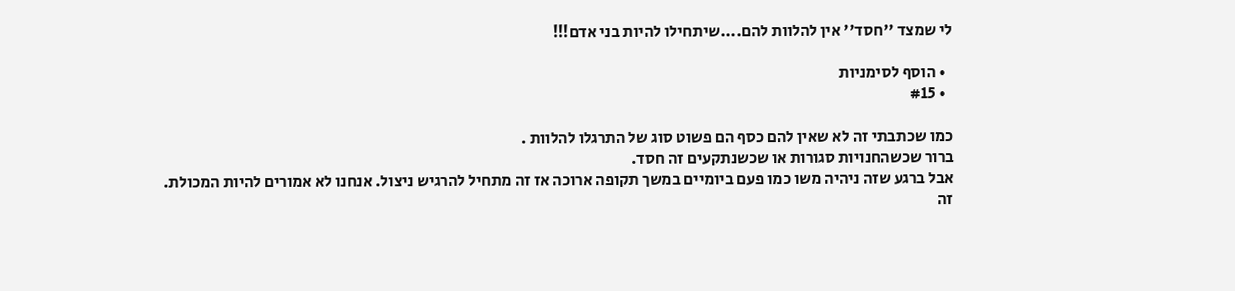לי שמצד ''חסד'' אין להלוות להם....שיתחילו להיות בני אדם!!!

  • הוסף לסימניות
  • #15

כמו שכתבתי זה לא שאין להם כסף הם פשוט סוג של התרגלו להלוות .
ברור שכשהחנויות סגורות או שכשנתקעים זה חסד.
אבל ברגע שזה ניהיה משו כמו פעם ביומיים במשך תקופה ארוכה אז זה מתחיל להרגיש ניצול. אנחנו לא אמורים להיות המכולת.
זה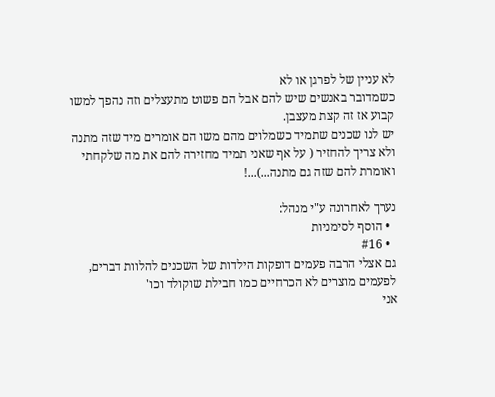לא עניין של לפרגן או לא
כשמדובר באנשים שיש להם אבל הם פשוט מתעצלים וזה נהפך למשו קבוע אז זה קצת מעצבן.
יש לנו שכנים שתמיד כשמלוים מהם משו הם אומרים מיד שזה מתנה ולא צריך להחזיר ( על אף שאני תמיד מחזירה להם את מה שלקחתי ואומרת להם שזה גם מתנה...)...!

נערך לאחרונה ע"י מנהל:
  • הוסף לסימניות
  • #16
גם אצלי הרבה פעמים דופקות הילדות של השכנים להלוות דברים,
לפעמים מוצרים לא הכרחיים כמו חבילת שוקולד וכו'
אני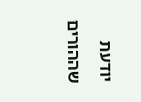יודעת שההורים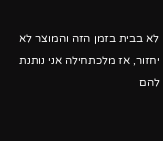לא בבית בזמן הזה והמוצר לא יחזור, אז מלכתחילה אני נותנת להם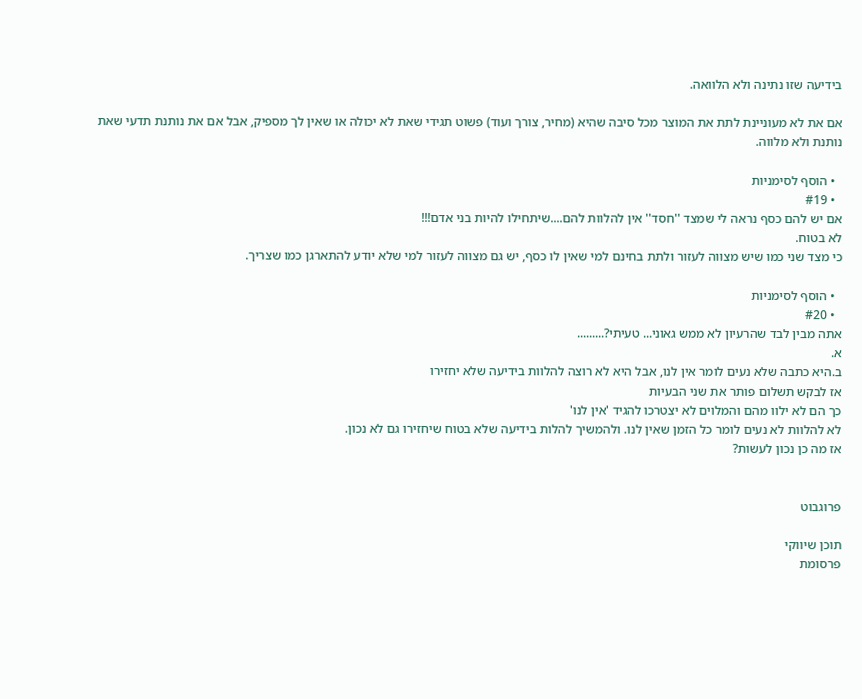בידיעה שזו נתינה ולא הלוואה.

אם את לא מעוניינת לתת את המוצר מכל סיבה שהיא (מחיר, צורך ועוד) פשוט תגידי שאת לא יכולה או שאין לך מספיק, אבל אם את נותנת תדעי שאת נותנת ולא מלווה.

  • הוסף לסימניות
  • #19
אם יש להם כסף נראה לי שמצד ''חסד'' אין להלוות להם....שיתחילו להיות בני אדם!!!
לא בטוח.
כי מצד שני כמו שיש מצווה לעזור ולתת בחינם למי שאין לו כסף, יש גם מצווה לעזור למי שלא יודע להתארגן כמו שצריך.

  • הוסף לסימניות
  • #20
אתה מבין לבד שהרעיון לא ממש גאוני... טעיתי?.........
א.
ב.היא כתבה שלא נעים לומר אין לנו, אבל היא לא רוצה להלוות בידיעה שלא יחזירו
אז לבקש תשלום פותר את שני הבעיות
כך הם לא ילוו מהם והמלוים לא יצטרכו להגיד 'אין לנו'
לא להלוות לא נעים לומר כל הזמן שאין לנו. ולהמשיך להלות בידיעה שלא בטוח שיחזירו גם לא נכון.
אז מה כן נכון לעשות?


פרוגבוט

תוכן שיווקי
פרסומת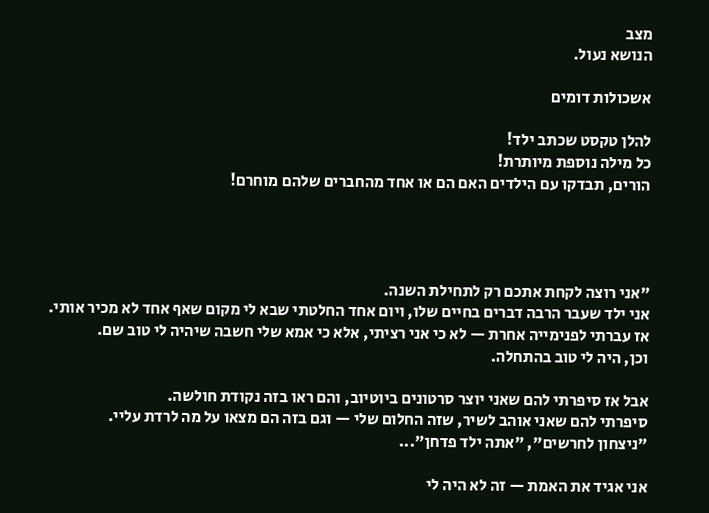מצב
הנושא נעול.

אשכולות דומים

להלן טקסט שכתב ילד!
כל מילה נוספת מיותרת!
הורים, תבדקו עם הילדים האם הם או אחד מהחברים שלהם מוחרם!




"אני רוצה לקחת אתכם רק לתחילת השנה.
אני ילד שעבר הרבה דברים בחיים שלו, ויום אחד החלטתי שבא לי מקום שאף אחד לא מכיר אותי.
אז עברתי לפנימייה אחרת — לא כי אני רציתי, אלא כי אמא שלי חשבה שיהיה לי טוב שם.
וכן, היה לי טוב בהתחלה.

אבל אז סיפרתי להם שאני יוצר סרטונים ביוטיוב, והם ראו בזה נקודת חולשה.
סיפרתי להם שאני אוהב לשיר, שזה החלום שלי — וגם בזה הם מצאו על מה לרדת עליי.
"ניצחון לחרשים", "אתה ילד פדחן"...

אני אגיד את האמת — זה לא היה לי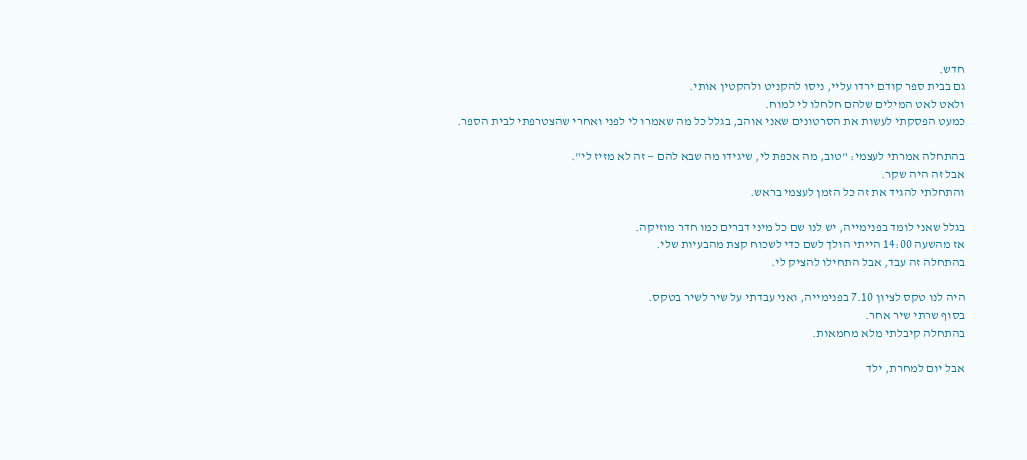חדש.
גם בבית ספר קודם ירדו עליי, ניסו להקניט ולהקטין אותי.
ולאט לאט המילים שלהם חלחלו לי למוח.
כמעט הפסקתי לעשות את הסרטונים שאני אוהב, בגלל כל מה שאמרו לי לפני ואחרי שהצטרפתי לבית הספר.

בהתחלה אמרתי לעצמי: "טוב, מה אכפת לי, שיגידו מה שבא להם — זה לא מזיז לי".
אבל זה היה שקר.
והתחלתי להגיד את זה כל הזמן לעצמי בראש.

בגלל שאני לומד בפנימייה, יש לנו שם כל מיני דברים כמו חדר מוזיקה.
אז מהשעה 14:00 הייתי הולך לשם כדי לשכוח קצת מהבעיות שלי.
בהתחלה זה עבד, אבל התחילו להציק לי.

היה לנו טקס לציון 7.10 בפנימייה, ואני עבדתי על שיר לשיר בטקס.
בסוף שרתי שיר אחר.
בהתחלה קיבלתי מלא מחמאות.

אבל יום למחרת, ילד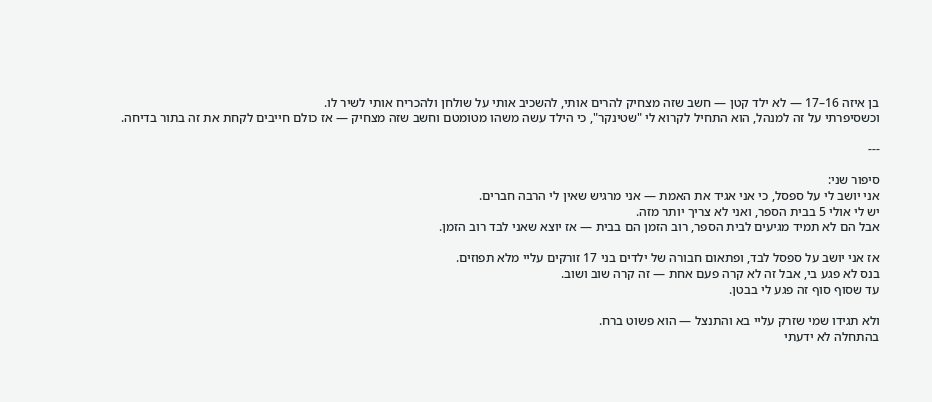בן איזה 16–17 — לא ילד קטן — חשב שזה מצחיק להרים אותי, להשכיב אותי על שולחן ולהכריח אותי לשיר לו.
וכשסיפרתי על זה למנהל, הוא התחיל לקרוא לי "שטינקר", כי הילד עשה משהו מטומטם וחשב שזה מצחיק — אז כולם חייבים לקחת את זה בתור בדיחה.

---

סיפור שני:
אני יושב לי על ספסל, כי אני אגיד את האמת — אני מרגיש שאין לי הרבה חברים.
יש לי אולי 5 בבית הספר, ואני לא צריך יותר מזה.
אבל הם לא תמיד מגיעים לבית הספר, רוב הזמן הם בבית — אז יוצא שאני לבד רוב הזמן.

אז אני יושב על ספסל לבד, ופתאום חבורה של ילדים בני 17 זורקים עליי מלא תפוזים.
בנס לא פגע בי, אבל זה לא קרה פעם אחת — זה קרה שוב ושוב.
עד שסוף סוף זה פגע לי בבטן.

ולא תגידו שמי שזרק עליי בא והתנצל — הוא פשוט ברח.
בהתחלה לא ידעתי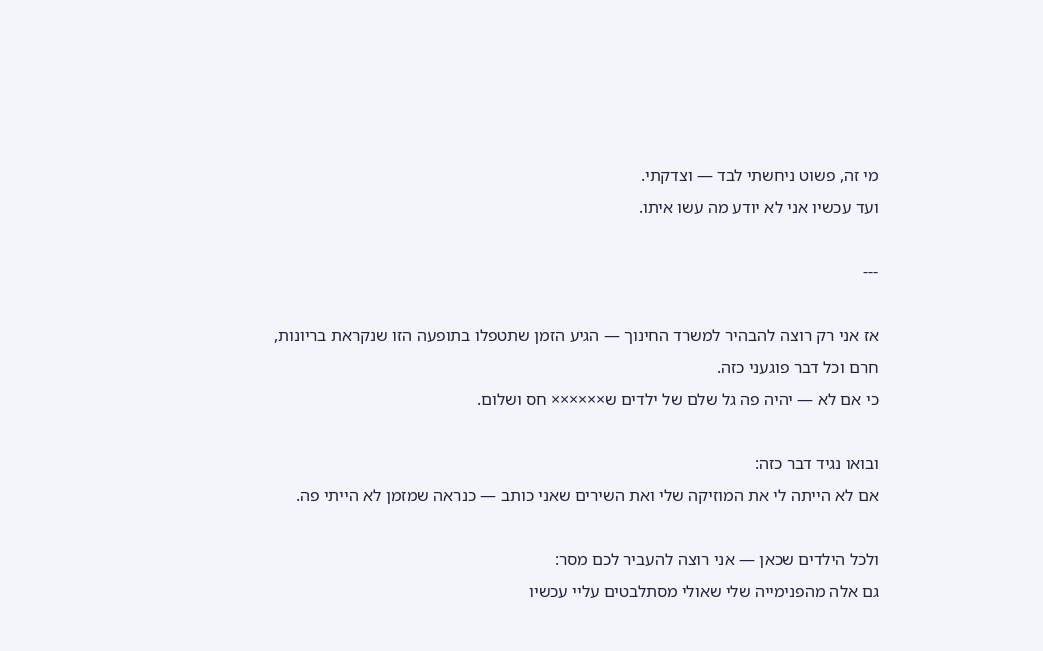מי זה, פשוט ניחשתי לבד — וצדקתי.
ועד עכשיו אני לא יודע מה עשו איתו.

---

אז אני רק רוצה להבהיר למשרד החינוך — הגיע הזמן שתטפלו בתופעה הזו שנקראת בריונות, חרם וכל דבר פוגעני כזה.
כי אם לא — יהיה פה גל שלם של ילדים ש×××××× חס ושלום.

ובואו נגיד דבר כזה:
אם לא הייתה לי את המוזיקה שלי ואת השירים שאני כותב — כנראה שמזמן לא הייתי פה.

ולכל הילדים שכאן — אני רוצה להעביר לכם מסר:
גם אלה מהפנימייה שלי שאולי מסתלבטים עליי עכשיו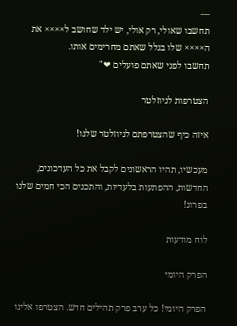—
תחשבו שאולי, רק אולי, יש ילד שחושב ל×××× את ה×××× שלו בגלל שאתם מחרימים אותו.
תחשבו לפני שאתם פועלים ❤"

הצטרפות לניוזלטר

איזה כיף שהצטרפתם לניוזלטר שלנו!

מעכשיו, תהיו הראשונים לקבל את כל העדכונים, החדשות, ההפתעות בלעדיות, והתכנים הכי חמים שלנו בפרוג!

לוח מודעות

הפרק היומי

הפרק היומי! כל ערב פרק תהילים חדש. הצטרפו אלינו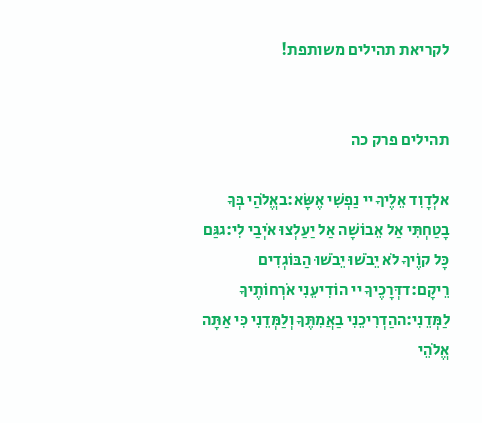לקריאת תהילים משותפת!


תהילים פרק כה

אלְדָוִד אֵלֶיךָ יי נַפְשִׁי אֶשָּׂא:באֱלֹהַי בְּךָ בָטַחְתִּי אַל אֵבוֹשָׁה אַל יַעַלְצוּ אֹיְבַי לִי:גגַּם כָּל קוֶֹיךָ לֹא יֵבֹשׁוּ יֵבֹשׁוּ הַבּוֹגְדִים רֵיקָם:דדְּרָכֶיךָ יי הוֹדִיעֵנִי אֹרְחוֹתֶיךָ לַמְּדֵנִי:ההַדְרִיכֵנִי בַאֲמִתֶּךָ וְלַמְּדֵנִי כִּי אַתָּה אֱלֹהֵי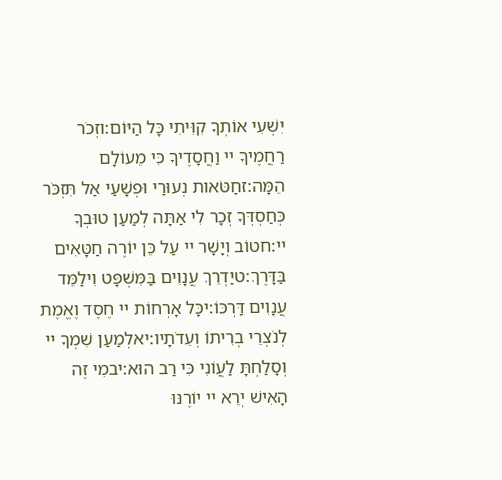יִשְׁעִי אוֹתְךָ קִוִּיתִי כָּל הַיּוֹם:וזְכֹר רַחֲמֶיךָ יי וַחֲסָדֶיךָ כִּי מֵעוֹלָם הֵמָּה:זחַטֹּאות נְעוּרַי וּפְשָׁעַי אַל תִּזְכֹּר כְּחַסְדְּךָ זְכָר לִי אַתָּה לְמַעַן טוּבְךָ יי:חטוֹב וְיָשָׁר יי עַל כֵּן יוֹרֶה חַטָּאִים בַּדָּרֶךְ:טיַדְרֵךְ עֲנָוִים בַּמִּשְׁפָּט וִילַמֵּד עֲנָוִים דַּרְכּוֹ:יכָּל אָרְחוֹת יי חֶסֶד וֶאֱמֶת לְנֹצְרֵי בְרִיתוֹ וְעֵדֹתָיו:יאלְמַעַן שִׁמְךָ יי וְסָלַחְתָּ לַעֲוֹנִי כִּי רַב הוּא:יבמִי זֶה הָאִישׁ יְרֵא יי יוֹרֶנּוּ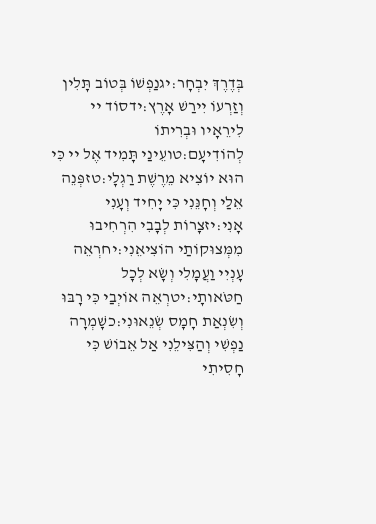בְּדֶרֶךְ יִבְחָר:יגנַפְשׁוֹ בְּטוֹב תָּלִין וְזַרְעוֹ יִירַשׁ אָרֶץ:ידסוֹד יי לִירֵאָיו וּבְרִיתוֹ לְהוֹדִיעָם:טועֵינַי תָּמִיד אֶל יי כִּי הוּא יוֹצִיא מֵרֶשֶׁת רַגְלָי:טזפְּנֵה אֵלַי וְחָנֵּנִי כִּי יָחִיד וְעָנִי אָנִי:יזצָרוֹת לְבָבִי הִרְחִיבוּ מִמְּצוּקוֹתַי הוֹצִיאֵנִי:יחרְאֵה עָנְיִי וַעֲמָלִי וְשָׂא לְכָל חַטֹּאותָי:יטרְאֵה אוֹיְבַי כִּי רָבּוּ וְשִׂנְאַת חָמָס שְׂנֵאוּנִי:כשָׁמְרָה נַפְשִׁי וְהַצִּילֵנִי אַל אֵבוֹשׁ כִּי חָסִיתִי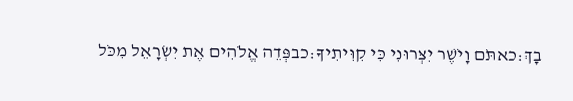בָךְ:כאתֹּם וָיֹשֶׁר יִצְּרוּנִי כִּי קִוִּיתִיךָ:כבפְּדֵה אֱלֹהִים אֶת יִשְׂרָאֵל מִכֹּל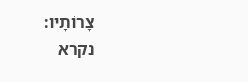צָרוֹתָיו:
נקרא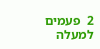2  פעמים
למעלה